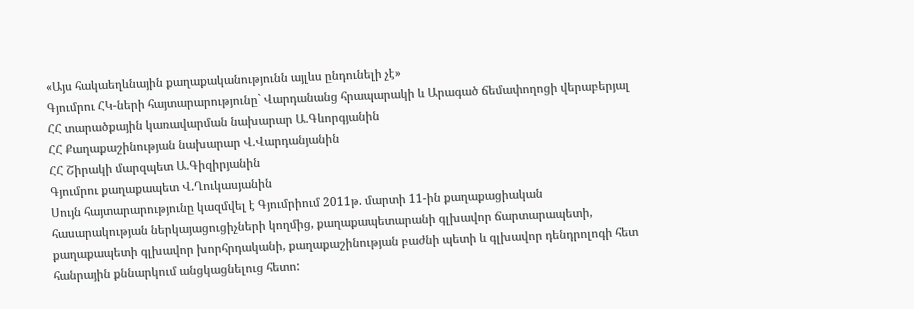«Այս հակաեղևնային քաղաքականությունն այլևս ընդունելի չէ»
Գյումրու ՀԿ-ների հայտարարությունը` Վարդանանց հրապարակի և Արագած ճեմափողոցի վերաբերյալ
ՀՀ տարածքային կառավարման նախարար Ա.Գևորգյանին
ՀՀ Քաղաքաշինության նախարար Վ.Վարդանյանին
ՀՀ Շիրակի մարզպետ Ա.Գիզիրյանին
Գյումրու քաղաքապետ Վ.Ղուկասյանին
Սույն հայտարարությունը կազմվել է Գյումրիում 2011թ. մարտի 11-ին քաղաքացիական հասարակության ներկայացուցիչների կողմից, քաղաքապետարանի գլխավոր ճարտարապետի, քաղաքապետի գլխավոր խորհրդականի, քաղաքաշինության բաժնի պետի և գլխավոր դենդրոլոգի հետ հանրային քննարկում անցկացնելուց հետո: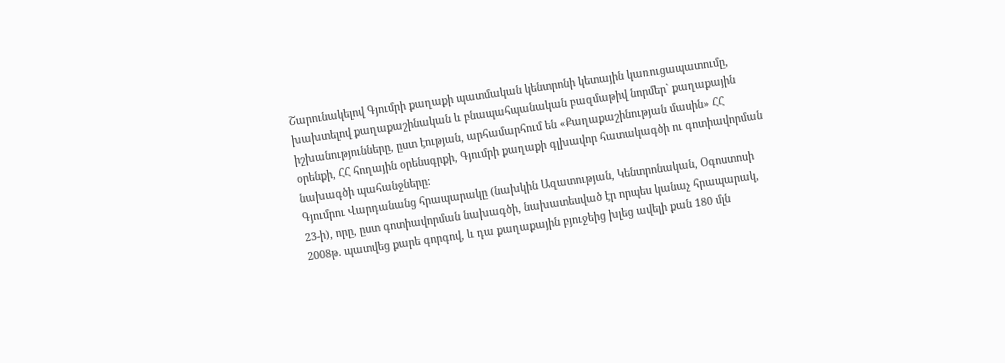Շարունակելով Գյումրի քաղաքի պատմական կենտրոնի կետային կառուցապատումը, խախտելով քաղաքաշինական և բնապահպանական բազմաթիվ նորմեր` քաղաքային իշխանությունները, ըստ էության, արհամարհում են «Քաղաքաշինության մասին» ՀՀ օրենքի, ՀՀ հողային օրենսգրքի, Գյումրի քաղաքի գլխավոր հատակագծի ու գոտիավորման նախագծի պահանջները:
Գյումրու Վարդանանց հրապարակը (նախկին Ազատության, Կենտրոնական, Օգոստոսի 23-ի), որը, ըստ գոտիավորման նախագծի, նախատեսված էր որպես կանաչ հրապարակ, 2008թ. պատվեց քարե գորգով, և դա քաղաքային բյուջեից խլեց ավելի քան 180 մլն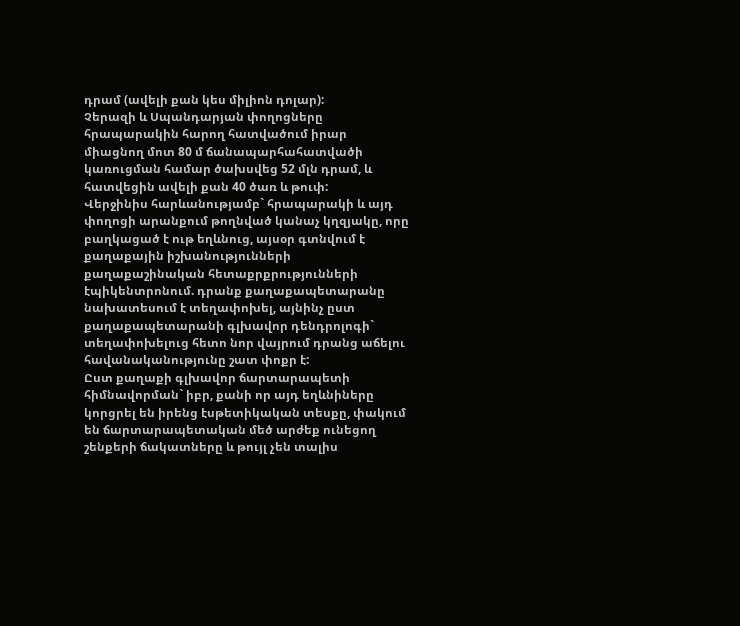դրամ (ավելի քան կես միլիոն դոլար):
Չերազի և Սպանդարյան փողոցները հրապարակին հարող հատվածում իրար միացնող մոտ 80 մ ճանապարհահատվածի կառուցման համար ծախսվեց 52 մլն դրամ, և հատվեցին ավելի քան 40 ծառ և թուփ:
Վերջինիս հարևանությամբ` հրապարակի և այդ փողոցի արանքում թողնված կանաչ կղզյակը, որը բաղկացած է ութ եղևնուց, այսօր գտնվում է քաղաքային իշխանությունների քաղաքաշինական հետաքրքրությունների էպիկենտրոնում. դրանք քաղաքապետարանը նախատեսում է տեղափոխել, այնինչ ըստ քաղաքապետարանի գլխավոր դենդրոլոգի` տեղափոխելուց հետո նոր վայրում դրանց աճելու հավանականությունը շատ փոքր է:
Ըստ քաղաքի գլխավոր ճարտարապետի հիմնավորման` իբր, քանի որ այդ եղևնիները կորցրել են իրենց էսթետիկական տեսքը, փակում են ճարտարապետական մեծ արժեք ունեցող շենքերի ճակատները և թույլ չեն տալիս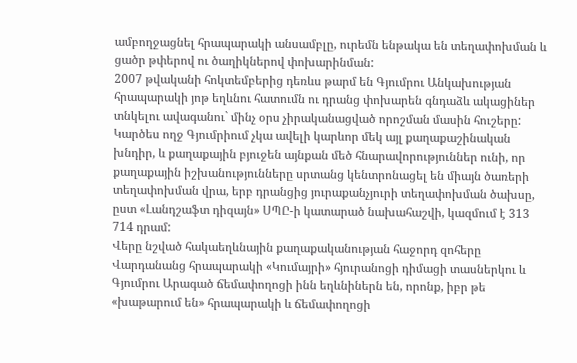ամբողջացնել հրապարակի անսամբլը, ուրեմն ենթակա են տեղափոխման և ցածր թփերով ու ծաղիկներով փոխարինման:
2007 թվականի հոկտեմբերից դեռևս թարմ են Գյումրու Անկախության հրապարակի յոթ եղևնու հատումն ու դրանց փոխարեն գնդաձև ակացիներ տնկելու ավագանու` մինչ օրս չիրականացված որոշման մասին հուշերը:
Կարծես ողջ Գյումրիում չկա ավելի կարևոր մեկ այլ քաղաքաշինական խնդիր, և քաղաքային բյուջեն այնքան մեծ հնարավորություններ ունի, որ քաղաքային իշխանությունները սրտանց կենտրոնացել են միայն ծառերի տեղափոխման վրա, երբ դրանցից յուրաքանչյուրի տեղափոխման ծախսը, ըստ «Լանդշաֆտ դիզայն» ՍՊԸ-ի կատարած նախահաշվի, կազմում է 313 714 դրամ:
Վերը նշված հակաեղևնային քաղաքականության հաջորդ զոհերը Վարդանանց հրապարակի «Կումայրի» հյուրանոցի դիմացի տասներկու և Գյումրու Արագած ճեմափողոցի ինն եղևնիներն են, որոնք, իբր թե «խաթարում են» հրապարակի և ճեմափողոցի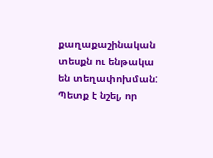քաղաքաշինական տեսքն ու ենթակա են տեղափոխման:
Պետք է նշել, որ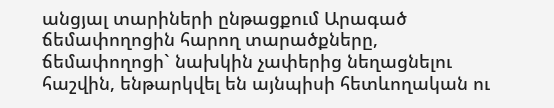անցյալ տարիների ընթացքում Արագած ճեմափողոցին հարող տարածքները, ճեմափողոցի` նախկին չափերից նեղացնելու հաշվին, ենթարկվել են այնպիսի հետևողական ու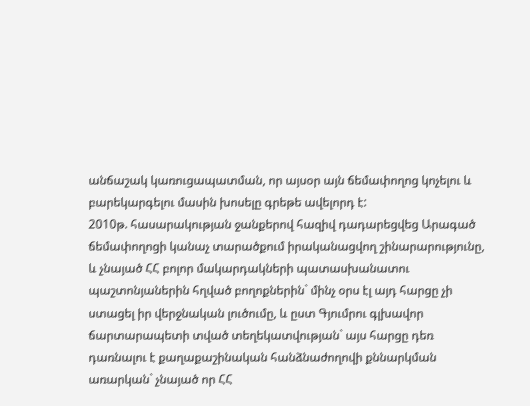անճաշակ կառուցապատման, որ այսօր այն ճեմափողոց կոչելու և բարեկարգելու մասին խոսելը գրեթե ավելորդ է:
2010թ. հասարակության ջանքերով հազիվ դադարեցվեց Արագած ճեմափողոցի կանաչ տարածքում իրականացվող շինարարությունը, և չնայած ՀՀ բոլոր մակարդակների պատասխանատու պաշտոնյաներին հղված բողոքներին` մինչ օրս էլ այդ հարցը չի ստացել իր վերջնական լուծումը, և ըստ Գյումրու գլխավոր ճարտարապետի տված տեղեկատվության` այս հարցը դեռ դառնալու է քաղաքաշինական հանձնաժողովի քննարկման առարկան` չնայած որ ՀՀ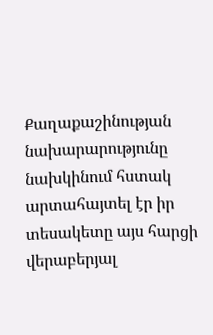Քաղաքաշինության նախարարությունը նախկինում հստակ արտահայտել էր իր տեսակետը այս հարցի վերաբերյալ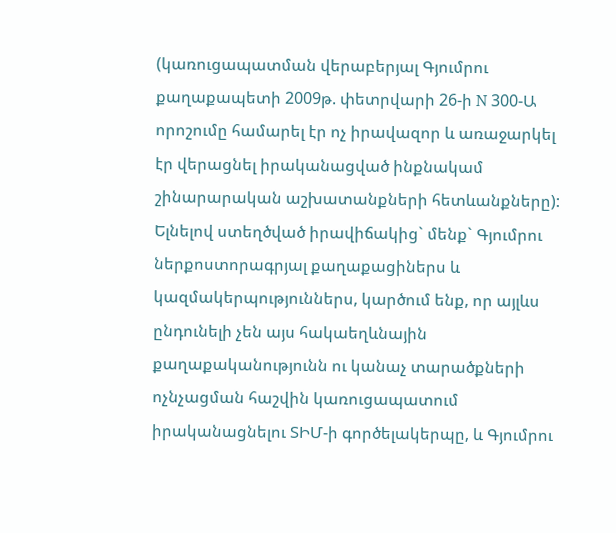(կառուցապատման վերաբերյալ Գյումրու քաղաքապետի 2009թ. փետրվարի 26-ի N 300-Ա որոշումը համարել էր ոչ իրավազոր և առաջարկել էր վերացնել իրականացված ինքնակամ շինարարական աշխատանքների հետևանքները):
Ելնելով ստեղծված իրավիճակից` մենք` Գյումրու ներքոստորագրյալ քաղաքացիներս և կազմակերպություններս, կարծում ենք, որ այլևս ընդունելի չեն այս հակաեղևնային քաղաքականությունն ու կանաչ տարածքների ոչնչացման հաշվին կառուցապատում իրականացնելու ՏԻՄ-ի գործելակերպը, և Գյումրու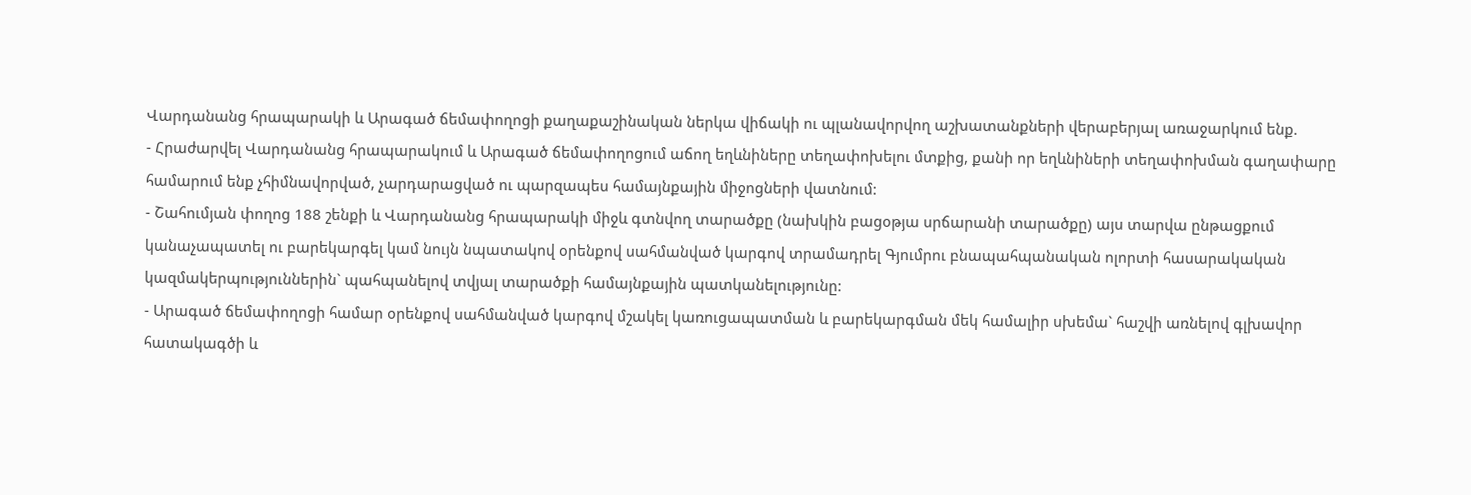Վարդանանց հրապարակի և Արագած ճեմափողոցի քաղաքաշինական ներկա վիճակի ու պլանավորվող աշխատանքների վերաբերյալ առաջարկում ենք.
- Հրաժարվել Վարդանանց հրապարակում և Արագած ճեմափողոցում աճող եղևնիները տեղափոխելու մտքից, քանի որ եղևնիների տեղափոխման գաղափարը համարում ենք չհիմնավորված, չարդարացված ու պարզապես համայնքային միջոցների վատնում:
- Շահումյան փողոց 188 շենքի և Վարդանանց հրապարակի միջև գտնվող տարածքը (նախկին բացօթյա սրճարանի տարածքը) այս տարվա ընթացքում կանաչապատել ու բարեկարգել կամ նույն նպատակով օրենքով սահմանված կարգով տրամադրել Գյումրու բնապահպանական ոլորտի հասարակական կազմակերպություններին` պահպանելով տվյալ տարածքի համայնքային պատկանելությունը:
- Արագած ճեմափողոցի համար օրենքով սահմանված կարգով մշակել կառուցապատման և բարեկարգման մեկ համալիր սխեմա` հաշվի առնելով գլխավոր հատակագծի և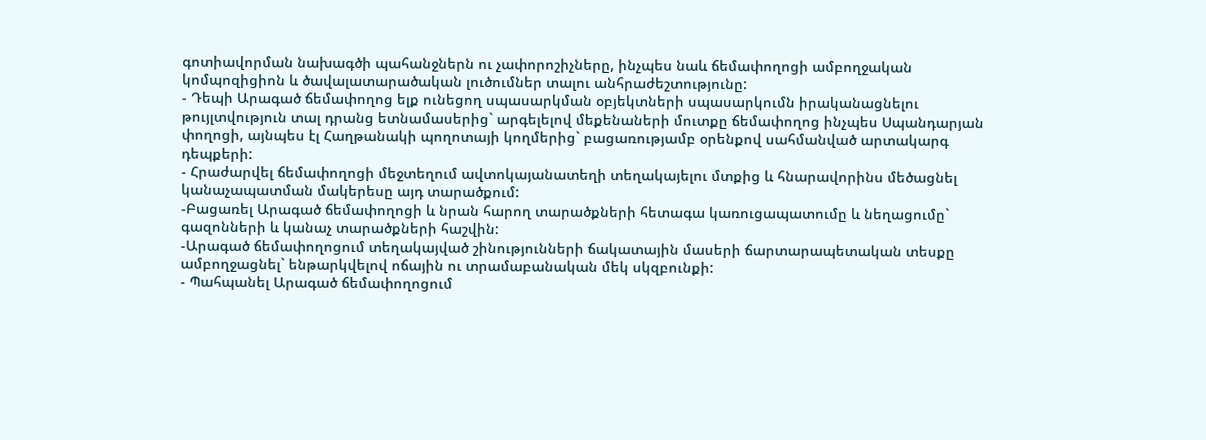գոտիավորման նախագծի պահանջներն ու չափորոշիչները, ինչպես նաև ճեմափողոցի ամբողջական կոմպոզիցիոն և ծավալատարածական լուծումներ տալու անհրաժեշտությունը:
- Դեպի Արագած ճեմափողոց ելք ունեցող սպասարկման օբյեկտների սպասարկումն իրականացնելու թույլտվություն տալ դրանց ետնամասերից` արգելելով մեքենաների մուտքը ճեմափողոց ինչպես Սպանդարյան փողոցի, այնպես էլ Հաղթանակի պողոտայի կողմերից` բացառությամբ օրենքով սահմանված արտակարգ դեպքերի:
- Հրաժարվել ճեմափողոցի մեջտեղում ավտոկայանատեղի տեղակայելու մտքից և հնարավորինս մեծացնել կանաչապատման մակերեսը այդ տարածքում:
-Բացառել Արագած ճեմափողոցի և նրան հարող տարածքների հետագա կառուցապատումը և նեղացումը` գազոնների և կանաչ տարածքների հաշվին:
-Արագած ճեմափողոցում տեղակայված շինությունների ճակատային մասերի ճարտարապետական տեսքը ամբողջացնել` ենթարկվելով ոճային ու տրամաբանական մեկ սկզբունքի:
- Պահպանել Արագած ճեմափողոցում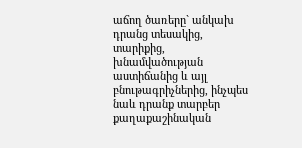աճող ծառերը` անկախ դրանց տեսակից, տարիքից, խնամվածության աստիճանից և այլ բնութագրիչներից, ինչպես նաև դրանք տարբեր քաղաքաշինական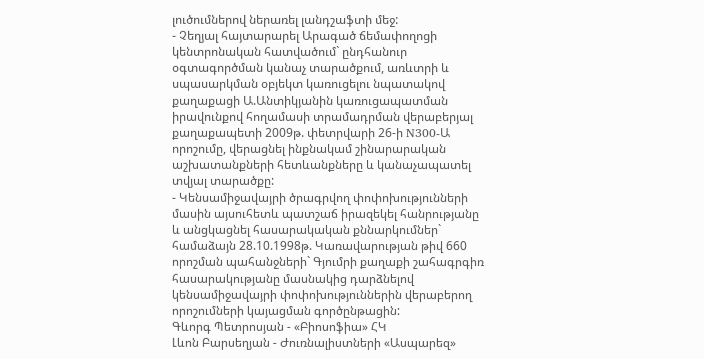լուծումներով ներառել լանդշաֆտի մեջ:
- Չեղյալ հայտարարել Արագած ճեմափողոցի կենտրոնական հատվածում` ընդհանուր օգտագործման կանաչ տարածքում, առևտրի և սպասարկման օբյեկտ կառուցելու նպատակով քաղաքացի Ա.Անտիկյանին կառուցապատման իրավունքով հողամասի տրամադրման վերաբերյալ քաղաքապետի 2009թ. փետրվարի 26-ի N300-Ա որոշումը, վերացնել ինքնակամ շինարարական աշխատանքների հետևանքները և կանաչապատել տվյալ տարածքը:
- Կենսամիջավայրի ծրագրվող փոփոխությունների մասին այսուհետև պատշաճ իրազեկել հանրությանը և անցկացնել հասարակական քննարկումներ` համաձայն 28.10.1998թ. Կառավարության թիվ 660 որոշման պահանջների` Գյումրի քաղաքի շահագրգիռ հասարակությանը մասնակից դարձնելով կենսամիջավայրի փոփոխություններին վերաբերող որոշումների կայացման գործընթացին:
Գևորգ Պետրոսյան - «Բիոսոֆիա» ՀԿ
Լևոն Բարսեղյան - Ժուռնալիստների «Ասպարեզ»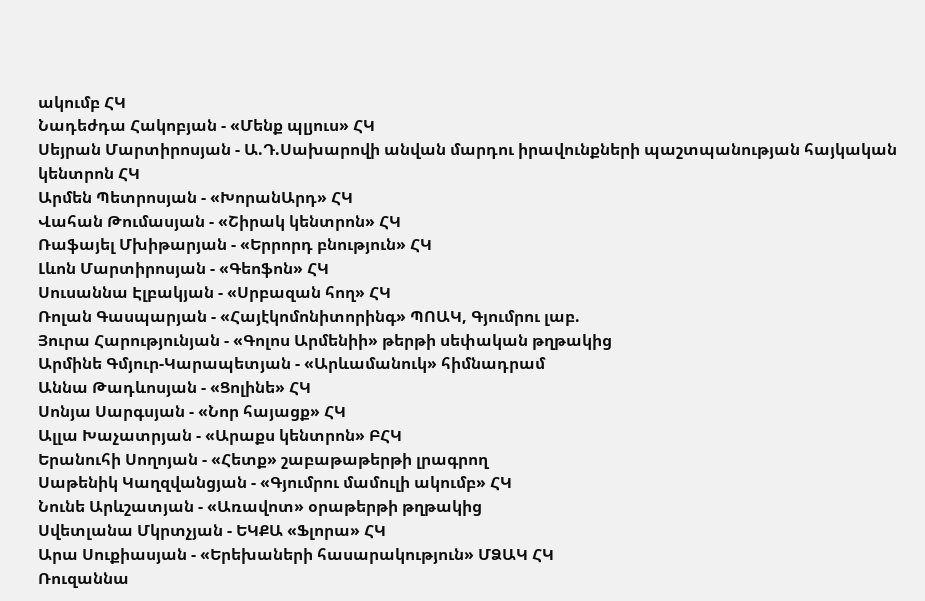ակումբ ՀԿ
Նադեժդա Հակոբյան - «Մենք պլյուս» ՀԿ
Սեյրան Մարտիրոսյան - Ա.Դ.Սախարովի անվան մարդու իրավունքների պաշտպանության հայկական կենտրոն ՀԿ
Արմեն Պետրոսյան - «ԽորանԱրդ» ՀԿ
Վահան Թումասյան - «Շիրակ կենտրոն» ՀԿ
Ռաֆայել Մխիթարյան - «Երրորդ բնություն» ՀԿ
Լևոն Մարտիրոսյան - «Գեոֆոն» ՀԿ
Սուսաննա Էլբակյան - «Սրբազան հող» ՀԿ
Ռոլան Գասպարյան - «Հայէկոմոնիտորինգ» ՊՈԱԿ, Գյումրու լաբ.
Յուրա Հարությունյան - «Գոլոս Արմենիի» թերթի սեփական թղթակից
Արմինե Գմյուր-Կարապետյան - «Արևամանուկ» հիմնադրամ
Աննա Թադևոսյան - «Ցոլինե» ՀԿ
Սոնյա Սարգսյան - «Նոր հայացք» ՀԿ
Ալլա Խաչատրյան - «Արաքս կենտրոն» ԲՀԿ
Երանուհի Սողոյան - «Հետք» շաբաթաթերթի լրագրող
Սաթենիկ Կաղզվանցյան - «Գյումրու մամուլի ակումբ» ՀԿ
Նունե Արևշատյան - «Առավոտ» օրաթերթի թղթակից
Սվետլանա Մկրտչյան - ԵԿՔԱ «Ֆլորա» ՀԿ
Արա Սուքիասյան - «Երեխաների հասարակություն» ՄՁԱԿ ՀԿ
Ռուզաննա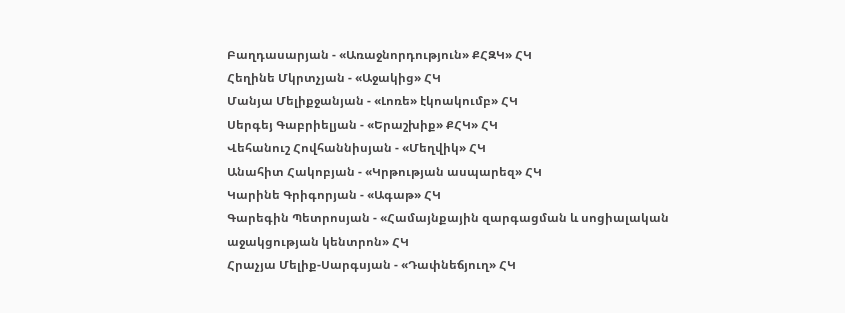Բաղդասարյան - «Առաջնորդություն» ՔՀԶԿ» ՀԿ
Հեղինե Մկրտչյան - «Աջակից» ՀԿ
Մանյա Մելիքջանյան - «Լոռե» էկոակումբ» ՀԿ
Սերգեյ Գաբրիելյան - «Երաշխիք» ՔՀԿ» ՀԿ
Վեհանուշ Հովհաննիսյան - «Մեղվիկ» ՀԿ
Անահիտ Հակոբյան - «Կրթության ասպարեզ» ՀԿ
Կարինե Գրիգորյան - «Ագաթ» ՀԿ
Գարեգին Պետրոսյան - «Համայնքային զարգացման և սոցիալական աջակցության կենտրոն» ՀԿ
Հրաչյա Մելիք-Սարգսյան - «Դափնեճյուղ» ՀԿ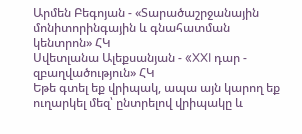Արմեն Բեգոյան - «Տարածաշրջանային մոնիտորինգային և գնահատման կենտրոն» ՀԿ
Սվետլանա Ալեքսանյան - «XXI դար - զբաղվածություն» ՀԿ
Եթե գտել եք վրիպակ, ապա այն կարող եք ուղարկել մեզ՝ ընտրելով վրիպակը և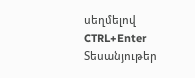սեղմելով CTRL+Enter
Տեսանյութեր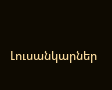Լուսանկարներ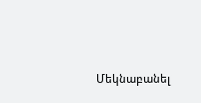Մեկնաբանել